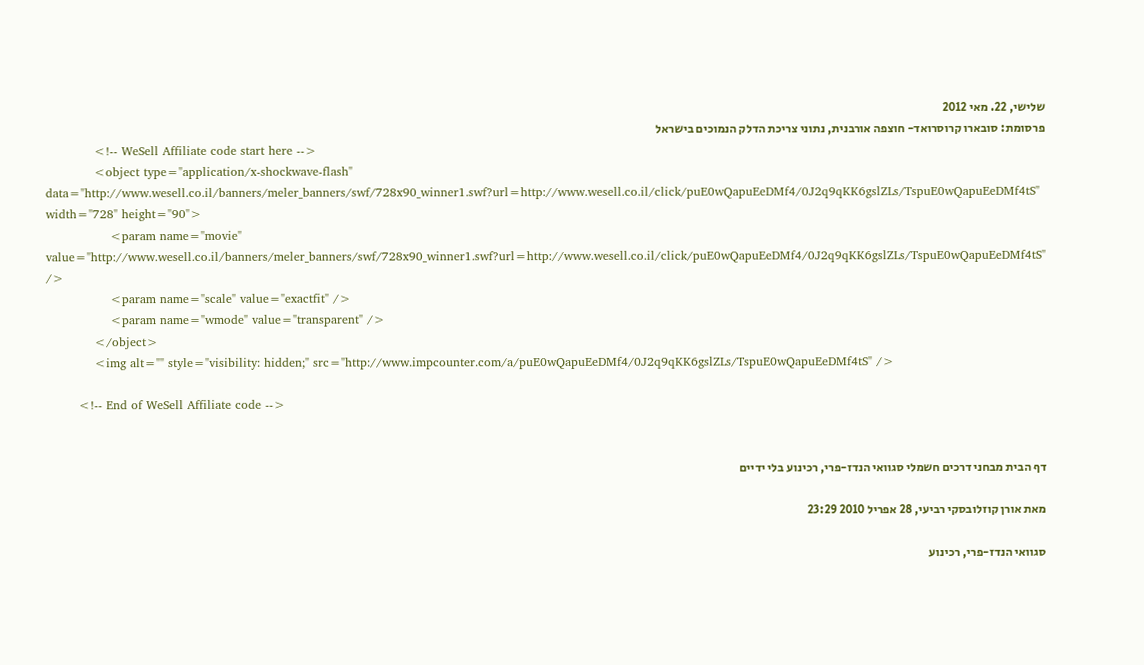שלישי, 22. מאי 2012
פרסומת: סובארו קרוסרואד- חוצפה אורבנית, נתוני צריכת הדלק הנמוכים בישראל
            <!-- WeSell Affiliate code start here -->
            <object type="application/x-shockwave-flash" data="http://www.wesell.co.il/banners/meler_banners/swf/728x90_winner1.swf?url=http://www.wesell.co.il/click/puE0wQapuEeDMf4/0J2q9qKK6gslZLs/TspuE0wQapuEeDMf4tS" width="728" height="90">
                <param name="movie" value="http://www.wesell.co.il/banners/meler_banners/swf/728x90_winner1.swf?url=http://www.wesell.co.il/click/puE0wQapuEeDMf4/0J2q9qKK6gslZLs/TspuE0wQapuEeDMf4tS" />
                <param name="scale" value="exactfit" />
                <param name="wmode" value="transparent" />
            </object>
            <img alt="" style="visibility: hidden;" src="http://www.impcounter.com/a/puE0wQapuEeDMf4/0J2q9qKK6gslZLs/TspuE0wQapuEeDMf4tS" />

        <!-- End of WeSell Affiliate code -->


דף הבית מבחני דרכים חשמלי סגוואי הנדז-פרי, רכינוע בלי ידיים

מאת אורן קוזלובסקי רביעי, 28 אפריל 2010 23:29

סגוואי הנדז-פרי, רכינוע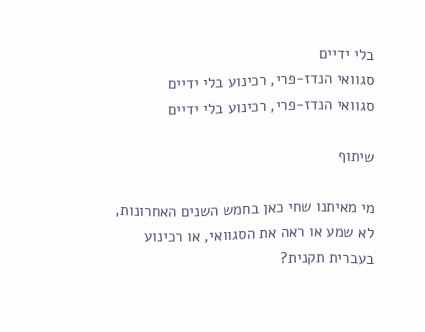בלי ידיים
סגוואי הנדז-פרי, רכינוע בלי ידיים
סגוואי הנדז-פרי, רכינוע בלי ידיים

שיתוף

מי מאיתנו שחי כאן בחמש השנים האחרונות, לא שמע או ראה את הסגוואי, או רכינוע בעברית תקנית?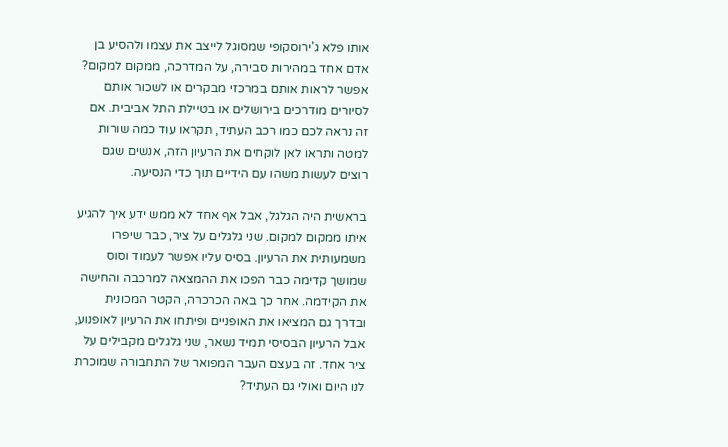אותו פלא ג'ירוסקופי שמסוגל לייצב את עצמו ולהסיע בן אדם אחד במהירות סבירה, על המדרכה, ממקום למקום? אפשר לראות אותם במרכזי מבקרים או לשכור אותם לסיורים מודרכים בירושלים או בטיילת התל אביבית. אם זה נראה לכם כמו רכב העתיד, תקראו עוד כמה שורות למטה ותראו לאן לוקחים את הרעיון הזה, אנשים שגם רוצים לעשות משהו עם הידיים תוך כדי הנסיעה.

בראשית היה הגלגל, אבל אף אחד לא ממש ידע איך להגיע איתו ממקום למקום. שני גלגלים על ציר, כבר שיפרו משמעותית את הרעיון. בסיס עליו אפשר לעמוד וסוס שמושך קדימה כבר הפכו את ההמצאה למרכבה והחישה את הקידמה. אחר כך באה הכרכרה, הקטר המכונית ובדרך גם המציאו את האופניים ופיתחו את הרעיון לאופנוע, אבל הרעיון הבסיסי תמיד נשאר, שני גלגלים מקבילים על ציר אחד. זה בעצם העבר המפואר של התחבורה שמוכרת לנו היום ואולי גם העתיד?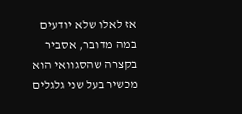אז לאלו שלא יודעים במה מדובר, אסביר בקצרה שהסגוואי הוא מכשיר בעל שני גלגלים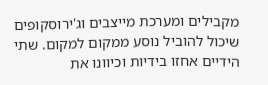מקבילים ומערכת מייצבים וג'ירוסקופים שיכול להוביל נוסע ממקום למקום. שתי הידיים אחזו בידיות וכיוונו את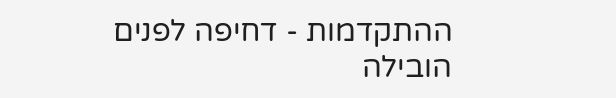ההתקדמות - דחיפה לפנים הובילה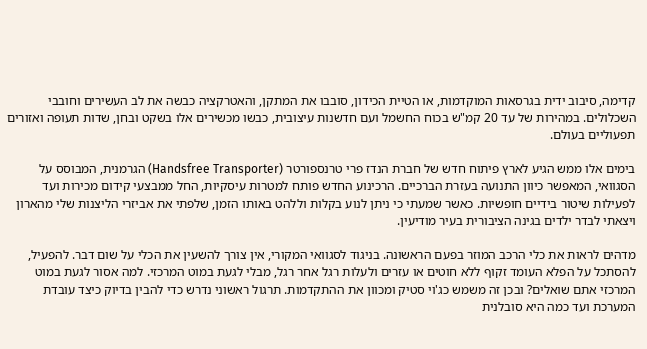קדימה, סיבוב ידית בגרסאות המוקדמות, או הטיית הכידון, סובבו את המתקן, והאטרקציה כבשה את לב העשירים וחובבי השכלולים. במהירות של עד 20 קמ"ש בכוח החשמל ועם חדשנות עיצובית, כבשו מכשירים אלו בשקט ובחן, שדות תעופה ואזורים תפעוליים בעולם.

בימים אלו ממש הגיע לארץ פיתוח חדש של חברת הנדז פרי טרנספורטר (Handsfree Transporter) הגרמנית, המבוסס על הסגוואי, המאפשר כיוון התנועה בעזרת הברכיים. הרכינוע החדש פותח למטרות עיסקיות, החל ממבצעי קידום מכירות ועד לפעילות שיטור בידיים חופשיות. כאשר שמעתי כי ניתן לנוע בקלות וללהט באותו הזמן, שלפתי את אביזרי הליצנות שלי מהארון ויצאתי לבדר ילדים בגינה הציבורית בעיר מודיעין.

מדהים לראות את כלי הרכב המוזר בפעם הראשונה. בניגוד לסגוואי המקורי, אין צורך להשעין את הכלי על שום דבר. להפעיל, להסתכל על הפלא העומד זקוף ללא חוטים או עזרים ולעלות רגל אחר רגל, מבלי לגעת במוט המרכזי. למה אסור לגעת במוט המרכזי אתם שואלים? ובכן זה משמש כג'וי סטיק ומכוון את ההתקדמות. תרגול ראשוני נדרש כדי להבין בדיוק כיצד עובדת המערכת ועד כמה היא סובלנית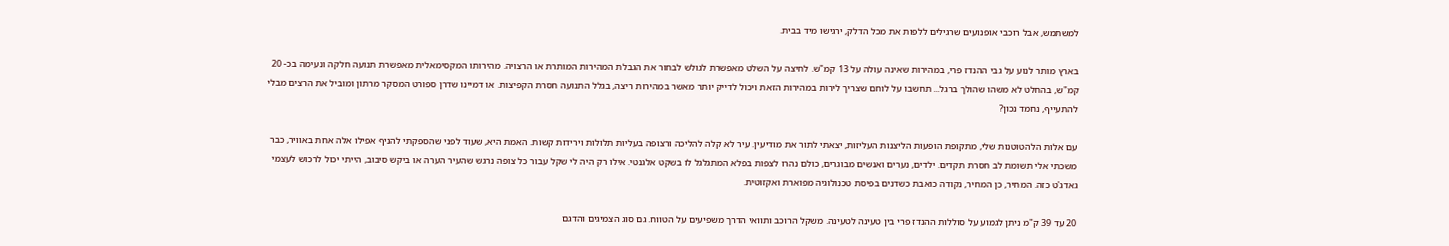למשתמש, אבל רוכבי אופנועים שרגילים ללפות את מכל הדלק, ירגישו מיד בבית.

בארץ מותר לנוע על גבי ההנדז פרי, במהירות שאינה עולה על 13 קמ"ש. לחיצה על השלט מאפשרת לגולש לבחור את הגבלת המהירות המותרת או הרצויה. מהירותו המקסימאלית מאפשרת תנועה חלקה ונעימה בכ- 20 קמ"ש, בהחלט לא משהו שהולך ברגל... תחשבו על לוחם שצריך לירות במהירות הזאת ויכול לדייק יותר מאשר במהירות ריצה, בגלל התנועה חסרת הקפיצות. או דמיינו שדרן ספורט המסקר מרתון ומוביל את הרצים מבלי להתעייף, נחמד נכון?

עם אלות הלהטוטנות שלי, מתקופת הופעות הליצנות העליזות, יצאתי לתור את מודיעין. עיר לא קלה להליכה ורצופה בעליות תלולות וירידות קשות. האמת היא, שעוד לפני שהספקתי להניף אפילו אלה אחת באוויר, כבר משכתי אלי תשומת לב חסרת תקדים. ילדים, נערים ואנשים מבוגרים, כולם נהרו לצפות בפלא המתגלגל לו בשקט אלגנטי. אילו רק היה לי שקל עבור כל צופה נרגש שהעיר הערה או ביקש סיבוב, הייתי יכול לרכוש לעצמי גאדג'ט כזה. המחיר, כן המחיר, נקודה כואבת כשדנים בפיסת טכנולוגיה מפוארת ואקזוטית.

20 עד 39 ק"מ ניתן לגמוע על סוללות ההנדז פרי בין טעינה לטעינה. משקל הרוכב ותוואי הדרך משפיעים על הטווח. גם סוג הצמיגים והדגם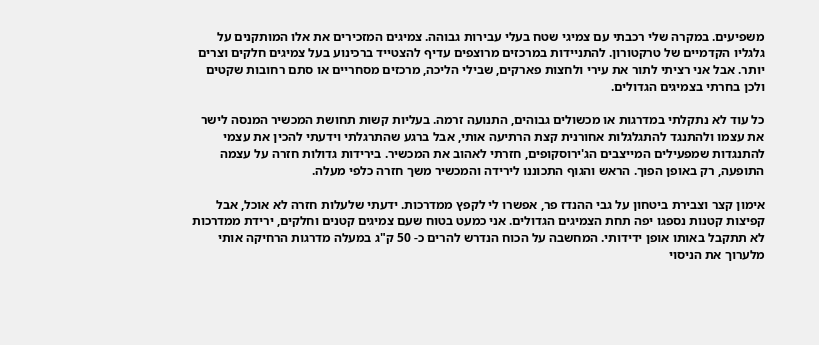משפיעים. במקרה שלי רכבתי עם צמיגי שטח בעלי עבירות גבוהה. צמיגים המזכירים את אלו המותקנים על גלגליו הקדמיים של טרקטורון. להתניידות במרכזים מרוצפים עדיף להצטייד ברכינוע בעל צמיגים חלקים וצרים יותר. אבל אני רציתי לתור את עירי ולחצות פארקים, שבילי הליכה, מרכזים מסחריים או סתם רחובות שקטים ולכן בחרתי בצמיגים הגדולים.

כל עוד לא נתקלתי במדרגות או מכשולים גבוהים, התנועה זרמה. בעליות קשות תחושת המכשיר המנסה לישר את עצמו ולהתנגד להתגלגלות אחורנית קצת הרתיעה אותי, אבל ברגע שהתרגלתי וידעתי להכין את עצמי להתנגדות שמפעילים המייצבים הג'ירוסקופים, חזרתי לאהוב את המכשיר. בירידות גדולות חזרה על עצמה התופעה, רק באופן הפוך. הראש והגוף התכוננו לירידה והמכשיר משך חזרה כלפי מעלה.

אימון קצר וצבירת ביטחון על גבי ההנדז פר, אפשרו לי לקפץ ממדרכות. ידעתי שלעלות חזרה לא אוכל, אבל קפיצות קטנות נספגו יפה תחת הצמיגים הגדולים. אני כמעט בטוח שעם צמיגים קטנים וחלקים, ירידת ממדרכות לא תתקבל באותו אופן ידידותי. המחשבה על הכוח הנדרש להרים כ- 50 ק"ג במעלה מדרגות הרחיקה אותי מלערוך את הניסוי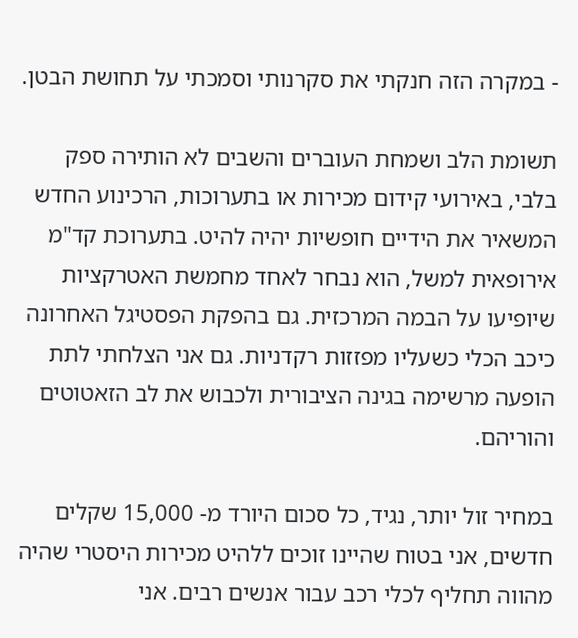- במקרה הזה חנקתי את סקרנותי וסמכתי על תחושת הבטן.

תשומת הלב ושמחת העוברים והשבים לא הותירה ספק בלבי, באירועי קידום מכירות או בתערוכות, הרכינוע החדש המשאיר את הידיים חופשיות יהיה להיט. בתערוכת קד"מ אירופאית למשל, הוא נבחר לאחד מחמשת האטרקציות שיופיעו על הבמה המרכזית. גם בהפקת הפסטיגל האחרונה כיכב הכלי כשעליו מפזזות רקדניות. גם אני הצלחתי לתת הופעה מרשימה בגינה הציבורית ולכבוש את לב הזאטוטים והוריהם.

במחיר זול יותר, נגיד, כל סכום היורד מ- 15,000 שקלים חדשים, אני בטוח שהיינו זוכים ללהיט מכירות היסטרי שהיה מהווה תחליף לכלי רכב עבור אנשים רבים. אני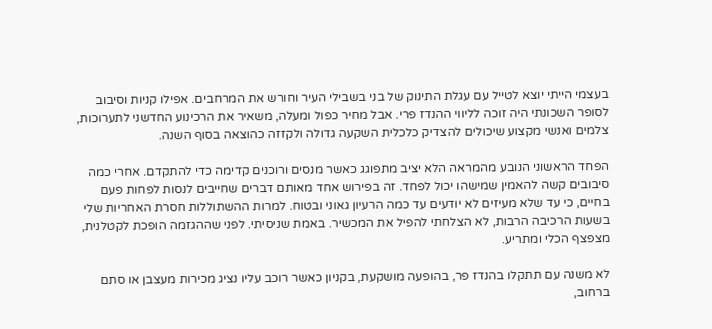בעצמי הייתי יוצא לטייל עם עגלת התינוק של בני בשבילי העיר וחורש את המרחבים. אפילו קניות וסיבוב לסופר השכונתי היה זוכה לליווי ההנדז פרי. אבל מחיר כפול ומעלה, משאיר את הרכינוע החדשני לתערוכות, צלמים ואנשי מקצוע שיכולים להצדיק כלכלית השקעה גדולה ולקזזה כהוצאה בסוף השנה.

הפחד הראשוני הנובע מהמראה הלא יציב מתפוגג כאשר מנסים ורוכנים קדימה כדי להתקדם. אחרי כמה סיבובים קשה להאמין שמישהו יכול לפחד. זה בפירוש אחד מאותם דברים שחייבים לנסות לפחות פעם בחיים, כי עד שלא מעיזים לא יודעים עד כמה הרעיון גאוני ובטוח. למרות ההשתוללות חסרת האחריות שלי בשעות הרכיבה הרבות, לא הצלחתי להפיל את המכשיר. באמת שניסיתי. לפני שההגזמה הופכת לקטלנית, מצפצף הכלי ומתריע.

לא משנה עם תתקלו בהנדז פר, בהופעה מושקעת, בקניון כאשר רוכב עליו נציג מכירות מעצבן או סתם ברחוב,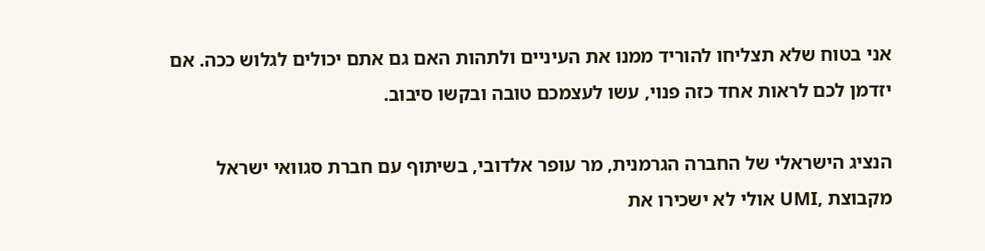אני בטוח שלא תצליחו להוריד ממנו את העיניים ולתהות האם גם אתם יכולים לגלוש ככה. אם יזדמן לכם לראות אחד כזה פנוי, עשו לעצמכם טובה ובקשו סיבוב.

הנציג הישראלי של החברה הגרמנית, מר עופר אלדובי, בשיתוף עם חברת סגוואי ישראל מקבוצת ,UMI אולי לא ישכירו את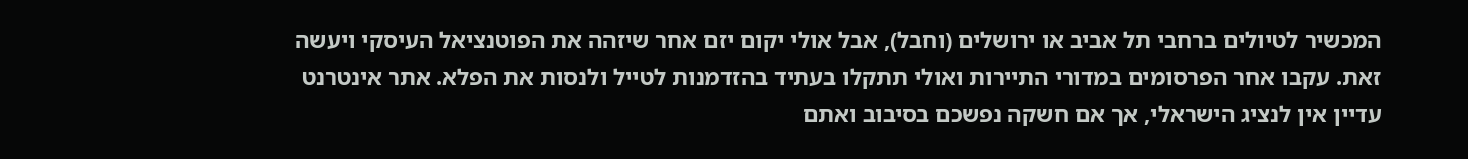המכשיר לטיולים ברחבי תל אביב או ירושלים (וחבל), אבל אולי יקום יזם אחר שיזהה את הפוטנציאל העיסקי ויעשה זאת. עקבו אחר הפרסומים במדורי התיירות ואולי תתקלו בעתיד בהזדמנות לטייל ולנסות את הפלא. אתר אינטרנט עדיין אין לנציג הישראלי, אך אם חשקה נפשכם בסיבוב ואתם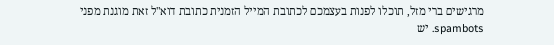מרגישים ברי מזל, תוכלו לפנות בעצמכם לכתובת המייל הזמנית כתובת דוא"ל זאת מוגנת מפני spambots. יש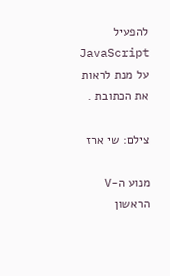להפעיל JavaScript על מנת לראות את הכתובת .

צילם: שי ארז

מנוע ה-V הראשון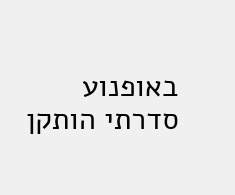באופנוע סדרתי הותקן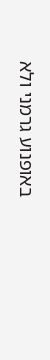באופנוע גרמני ולא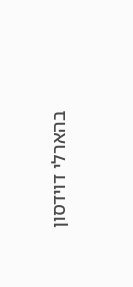בהארלי דוידסון